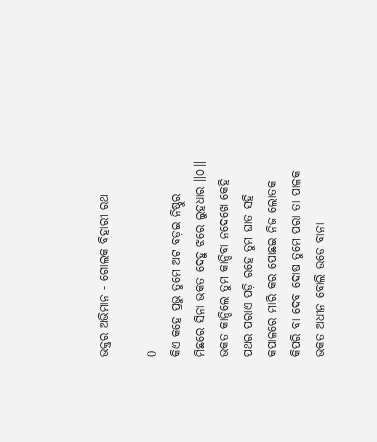ଭକ୍ତର ଅଭିମାନ - ଗୋଲକ ବିହାରୀ ରଥ

0
କିଏ କହେ ପ୍ରଭୁ ତୁମେ ଅଟ ବଡ଼ଇ ନିଷ୍ଠୁର
ମିଛରେ ସିନା ଭକତ ଦେହୁ ଝରେ ଲୁହଧାର ॥୦॥
ଭକତ କାନ୍ଦିଲେ ତୁମ କାନ୍ଦିବା ନଦେଖେ କେହି
ପଥର ପରାଏ ପଡ଼ି ରହେ ତୁମ ଘାତ ସହି
କପାଳରେ ମାରି କର ପୋଛଇ ନିଜ ଲୋତକ
କିପରି ବା ଦେବ ଦୋଷ ତୁମେ ପରା ତା ପାଳକ
ଭକତ ଅଧୀନ ବୋଲି ଉଡେ ବାନା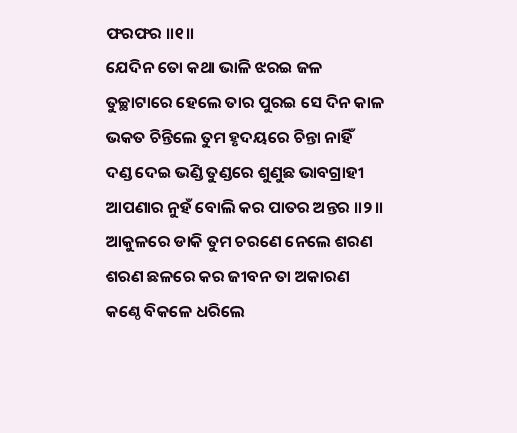ଫରଫର ॥୧॥
ଯେଦିନ ତୋ କଥା ଭାଳି ଝରଇ ଜଳ
ତୁଚ୍ଛାଟାରେ ହେଲେ ତାର ପୁରଇ ସେ ଦିନ କାଳ
ଭକତ ଚିନ୍ତିଲେ ତୁମ ହୃଦୟରେ ଚିନ୍ତା ନାହିଁ
ଦଣ୍ଡ ଦେଇ ଭଣ୍ଡି ତୁଣ୍ଡରେ ଶୁଣୁଛ ଭାବଗ୍ରାହୀ
ଆପଣାର ନୁହଁ ବୋଲି କର ପାତର ଅନ୍ତର ॥୨॥
ଆକୁଳରେ ଡାକି ତୁମ ଚରଣେ ନେଲେ ଶରଣ
ଶରଣ ଛଳରେ କର ଜୀବନ ତା ଅକାରଣ
କଣ୍ଠେ ବିକଳେ ଧରିଲେ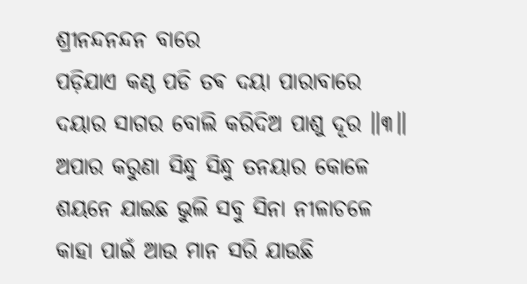ଶ୍ରୀନନ୍ଦନନ୍ଦନ ବାରେ
ପଡ଼ିଯାଏ କଣ୍ଠ ପଡି ତଵ ଦୟା ପାରାବାରେ
ଦୟାର ସାଗର ବୋଲି କରିଦିଅ ପାଶୁ ଦୂର ॥୩॥
ଅପାର କରୁଣା ସିନ୍ଧୁ ସିନ୍ଧୁ ତନୟାର କୋଳେ
ଶୟନେ ଯାଇଛ ଭୁଲି ସବୁ ସିନା ନୀଳାଚଳେ
କାହା ପାଇଁ ଆଉ ମାନ ସରି ଯାଉଛି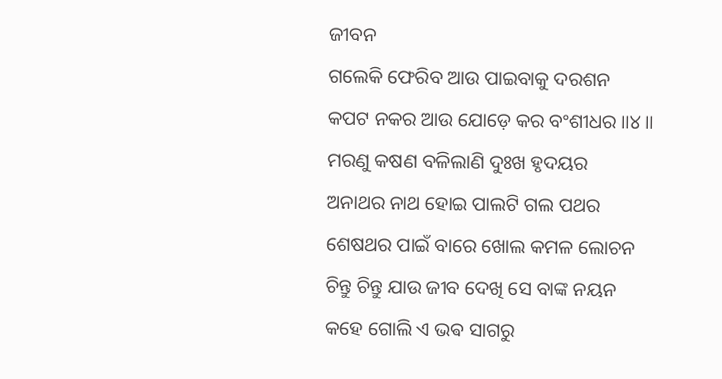ଜୀବନ
ଗଲେକି ଫେରିବ ଆଉ ପାଇବାକୁ ଦରଶନ
କପଟ ନକର ଆଉ ଯୋଡ଼େ କର ବଂଶୀଧର ॥୪॥
ମରଣୁ କଷଣ ବଳିଲାଣି ଦୁଃଖ ହୃଦୟର
ଅନାଥର ନାଥ ହୋଇ ପାଲଟି ଗଲ ପଥର
ଶେଷଥର ପାଇଁ ବାରେ ଖୋଲ କମଳ ଲୋଚନ
ଚିନ୍ତୁ ଚିନ୍ତୁ ଯାଉ ଜୀବ ଦେଖି ସେ ବାଙ୍କ ନୟନ
କହେ ଗୋଲି ଏ ଭଵ ସାଗରୁ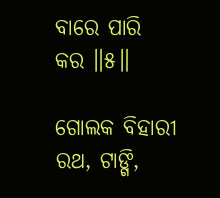ବାରେ ପାରି କର ॥୫॥

ଗୋଲକ ବିହାରୀ ରଥ, ଟାଙ୍ଗି,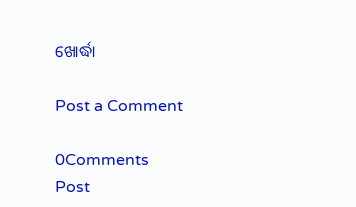ଖୋର୍ଦ୍ଧା

Post a Comment

0Comments
Post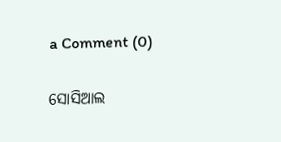a Comment (0)

ସୋସିଆଲ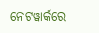ନେଟୱାର୍କରେ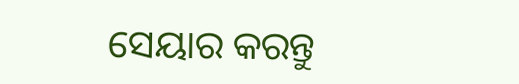ସେୟାର କରନ୍ତୁ